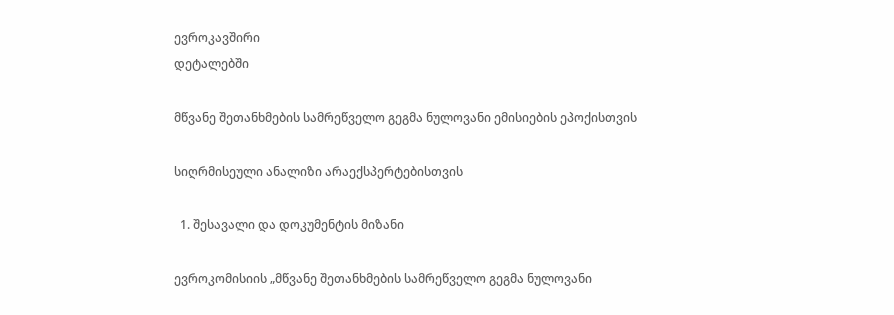ევროკავშირი
დეტალებში

მწვანე შეთანხმების სამრეწველო გეგმა ნულოვანი ემისიების ეპოქისთვის

სიღრმისეული ანალიზი არაექსპერტებისთვის

  1. შესავალი და დოკუმენტის მიზანი

ევროკომისიის „მწვანე შეთანხმების სამრეწველო გეგმა ნულოვანი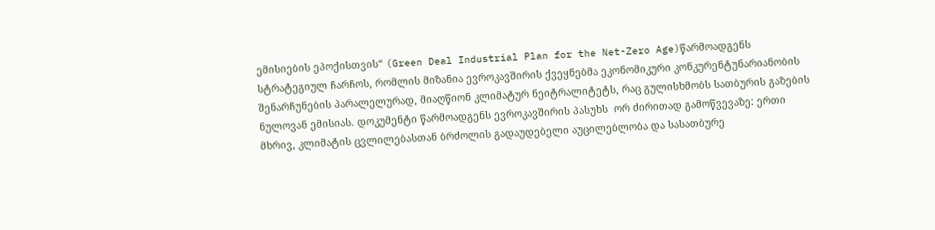ემისიების ეპოქისთვის“ (Green Deal Industrial Plan for the Net-Zero Age)წარმოადგენს სტრატეგიულ ჩარჩოს, რომლის მიზანია ევროკავშირის ქვეყნებმა ეკონომიკური კონკურენტუნარიანობის შენარჩუნების პარალელურად, მიაღწიონ კლიმატურ ნეიტრალიტეტს, რაც გულისხმობს სათბურის გაზების ნულოვან ემისიას. დოკუმენტი წარმოადგენს ევროკავშირის პასუხს  ორ ძირითად გამოწვევაზე: ერთი მხრივ, კლიმატის ცვლილებასთან ბრძოლის გადაუდებელი აუცილებლობა და სასათბურე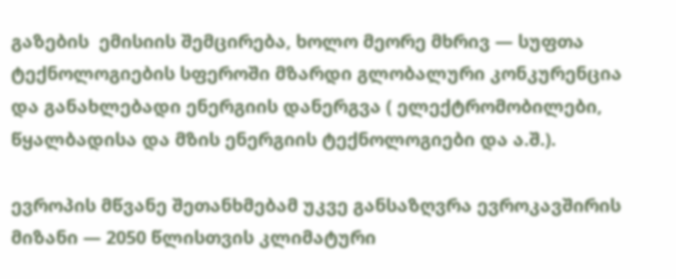გაზების  ემისიის შემცირება, ხოლო მეორე მხრივ — სუფთა ტექნოლოგიების სფეროში მზარდი გლობალური კონკურენცია და განახლებადი ენერგიის დანერგვა ( ელექტრომობილები, წყალბადისა და მზის ენერგიის ტექნოლოგიები და ა.შ.).

ევროპის მწვანე შეთანხმებამ უკვე განსაზღვრა ევროკავშირის მიზანი — 2050 წლისთვის კლიმატური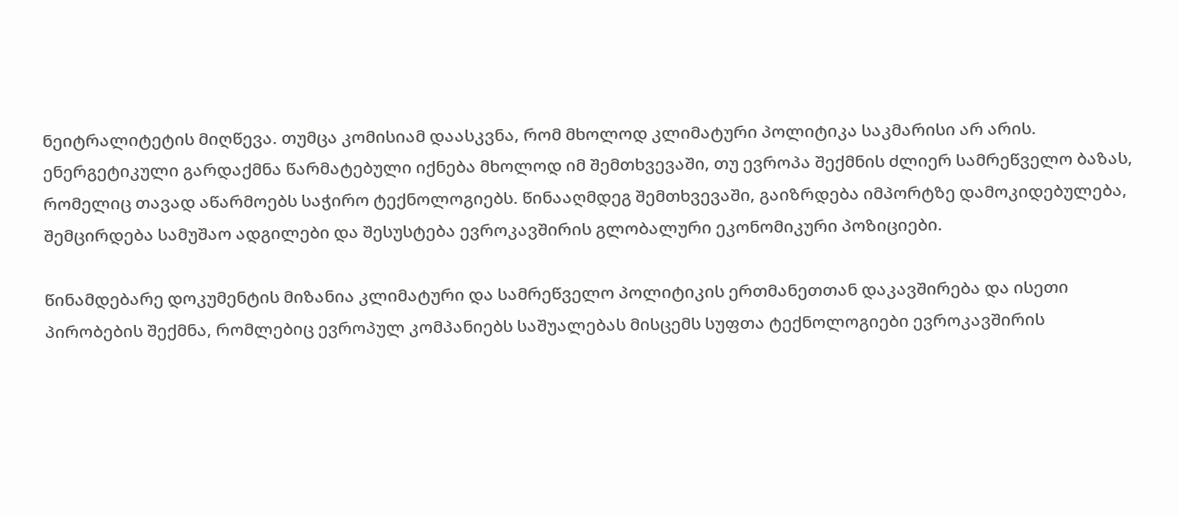ნეიტრალიტეტის მიღწევა. თუმცა კომისიამ დაასკვნა, რომ მხოლოდ კლიმატური პოლიტიკა საკმარისი არ არის. ენერგეტიკული გარდაქმნა წარმატებული იქნება მხოლოდ იმ შემთხვევაში, თუ ევროპა შექმნის ძლიერ სამრეწველო ბაზას, რომელიც თავად აწარმოებს საჭირო ტექნოლოგიებს. წინააღმდეგ შემთხვევაში, გაიზრდება იმპორტზე დამოკიდებულება, შემცირდება სამუშაო ადგილები და შესუსტება ევროკავშირის გლობალური ეკონომიკური პოზიციები.

წინამდებარე დოკუმენტის მიზანია კლიმატური და სამრეწველო პოლიტიკის ერთმანეთთან დაკავშირება და ისეთი პირობების შექმნა, რომლებიც ევროპულ კომპანიებს საშუალებას მისცემს სუფთა ტექნოლოგიები ევროკავშირის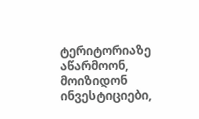ტერიტორიაზე აწარმოონ, მოიზიდონ ინვესტიციები,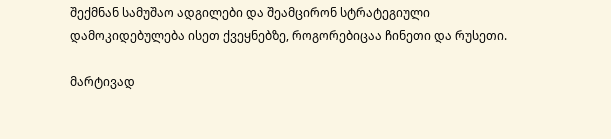შექმნან სამუშაო ადგილები და შეამცირონ სტრატეგიული დამოკიდებულება ისეთ ქვეყნებზე, როგორებიცაა ჩინეთი და რუსეთი.

მარტივად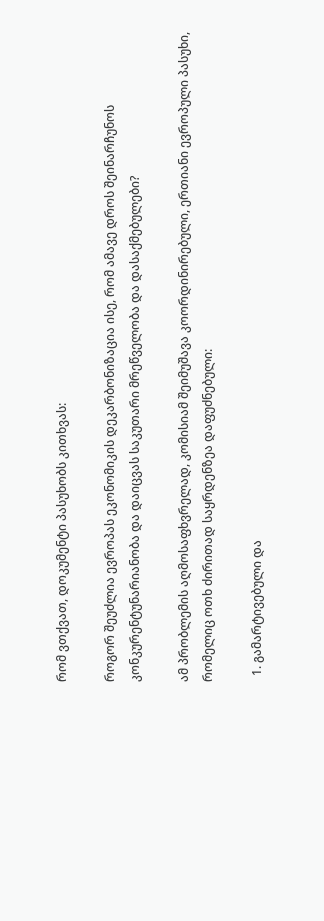რომ ვთქვათ, დოკუმენტი პასუხობს კითხვას:

როგორ შეუძლია ევროპას ეკონომიკის დეკარბონიზაცია ისე, რომ ამავე დროს შეინარჩუნოს კონკურენტუნარიანობა და დაიცვას საკუთარი მრეწველობა და დასაქმებულები?

ამ პრობლემის აღმოსაფხვრელად, კომისიამ შეიმუშავა კოორდინირებული, ერთიანი ევროპული პასუხი, რომელიც ოთხ ძირითად საყრდენზეა დაფუძნებული:

  1. გამარტივებული და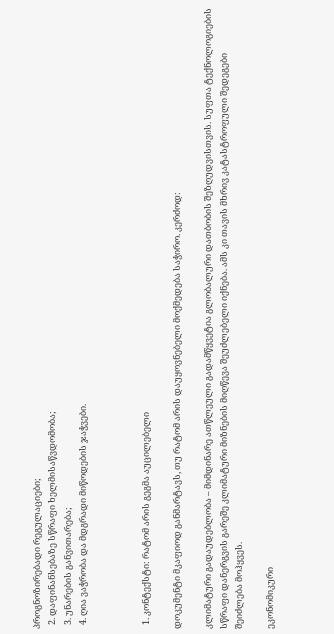პროგნოზირებადი რეგულაციები;
  2. დაფინანსებაზე სწრაფი ხელმისაწვდომობა;
  3. უნარების განვითარება;
  4. ღია ვაჭრობა და მდგრადი მიწოდების ჯაჭვები.



  1. კონტექსტი: რატომ არის გეგმა აუცილებელი

დოკუმენტი მკაფიოდ განმარტავს, თუ რატომ არის დაუყოვნებელი მოქმედება საჭირო. კერძოდ:

კლიმატური გადაუდებლობა – მიმდინარე ათწლეული გადამწყვეტია გლობალური დათბობის შეზღუდვისთვის. სუფთა ტექნოლოგიების სწრაფი დანერგვის გარეშე კლიმატური მიზნების მიღწევა შეუძლებელი იქნება. ამს კი თავის მხრივ კატასტროფული შედეგები შეიძლება მოჰყვეს.

ეკონომიკური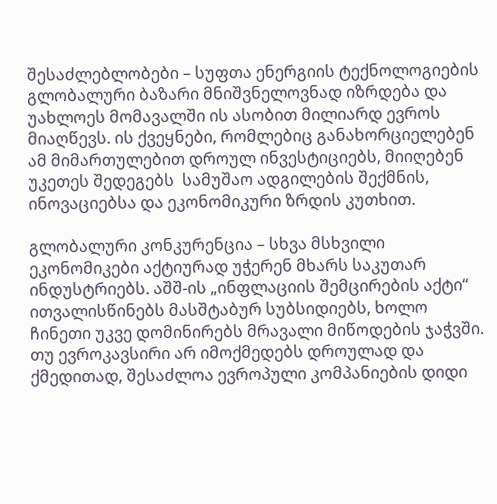შესაძლებლობები – სუფთა ენერგიის ტექნოლოგიების გლობალური ბაზარი მნიშვნელოვნად იზრდება და უახლოეს მომავალში ის ასობით მილიარდ ევროს მიაღწევს. ის ქვეყნები, რომლებიც განახორციელებენ ამ მიმართულებით დროულ ინვესტიციებს, მიიღებენ უკეთეს შედეგებს  სამუშაო ადგილების შექმნის, ინოვაციებსა და ეკონომიკური ზრდის კუთხით.

გლობალური კონკურენცია – სხვა მსხვილი ეკონომიკები აქტიურად უჭერენ მხარს საკუთარ ინდუსტრიებს. აშშ-ის „ინფლაციის შემცირების აქტი“ ითვალისწინებს მასშტაბურ სუბსიდიებს, ხოლო ჩინეთი უკვე დომინირებს მრავალი მიწოდების ჯაჭვში. თუ ევროკავსირი არ იმოქმედებს დროულად და ქმედითად, შესაძლოა ევროპული კომპანიების დიდი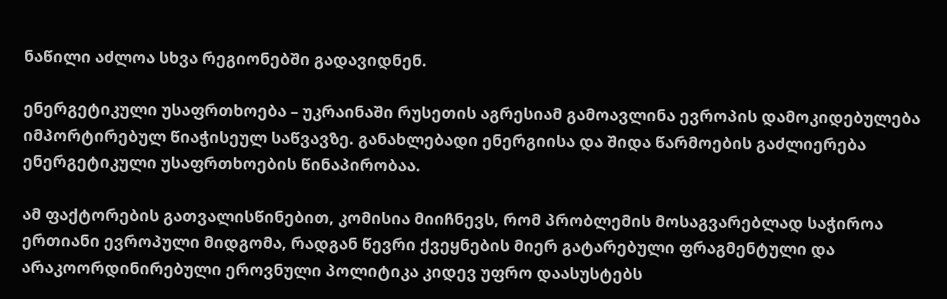ნაწილი აძლოა სხვა რეგიონებში გადავიდნენ.

ენერგეტიკული უსაფრთხოება – უკრაინაში რუსეთის აგრესიამ გამოავლინა ევროპის დამოკიდებულება იმპორტირებულ წიაჭისეულ საწვავზე. განახლებადი ენერგიისა და შიდა წარმოების გაძლიერება ენერგეტიკული უსაფრთხოების წინაპირობაა.

ამ ფაქტორების გათვალისწინებით, კომისია მიიჩნევს, რომ პრობლემის მოსაგვარებლად საჭიროა ერთიანი ევროპული მიდგომა, რადგან წევრი ქვეყნების მიერ გატარებული ფრაგმენტული და არაკოორდინირებული ეროვნული პოლიტიკა კიდევ უფრო დაასუსტებს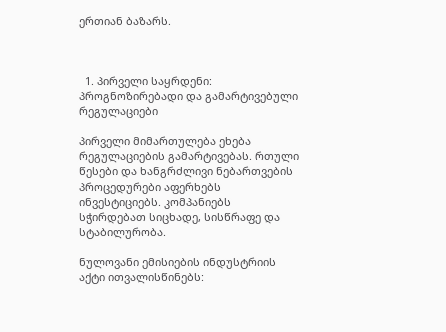ერთიან ბაზარს.



  1. პირველი საყრდენი: პროგნოზირებადი და გამარტივებული რეგულაციები

პირველი მიმართულება ეხება რეგულაციების გამარტივებას. რთული წესები და ხანგრძლივი ნებართვების პროცედურები აფერხებს ინვესტიციებს. კომპანიებს სჭირდებათ სიცხადე, სისწრაფე და სტაბილურობა.

ნულოვანი ემისიების ინდუსტრიის აქტი ითვალისწინებს: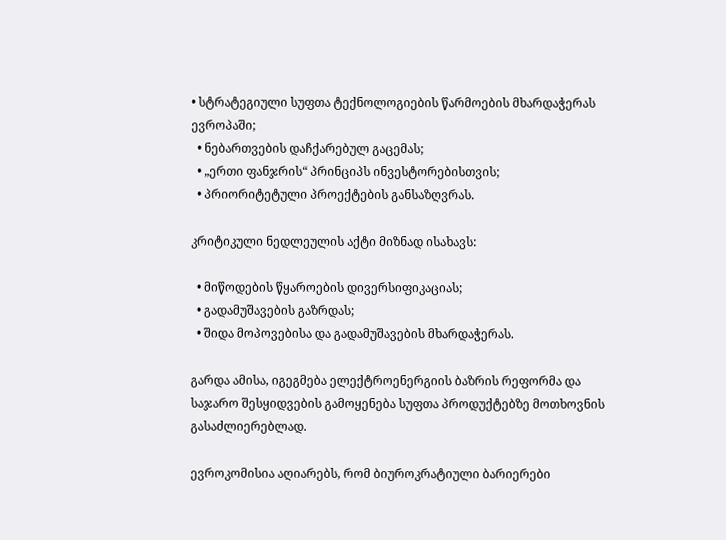• სტრატეგიული სუფთა ტექნოლოგიების წარმოების მხარდაჭერას ევროპაში;
  • ნებართვების დაჩქარებულ გაცემას;
  • „ერთი ფანჯრის“ პრინციპს ინვესტორებისთვის;
  • პრიორიტეტული პროექტების განსაზღვრას.

კრიტიკული ნედლეულის აქტი მიზნად ისახავს:

  • მიწოდების წყაროების დივერსიფიკაციას;
  • გადამუშავების გაზრდას;
  • შიდა მოპოვებისა და გადამუშავების მხარდაჭერას.

გარდა ამისა, იგეგმება ელექტროენერგიის ბაზრის რეფორმა და საჯარო შესყიდვების გამოყენება სუფთა პროდუქტებზე მოთხოვნის გასაძლიერებლად.

ევროკომისია აღიარებს, რომ ბიუროკრატიული ბარიერები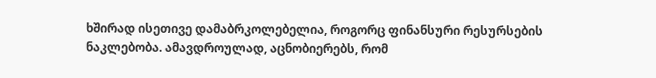ხშირად ისეთივე დამაბრკოლებელია, როგორც ფინანსური რესურსების ნაკლებობა. ამავდროულად, აცნობიერებს, რომ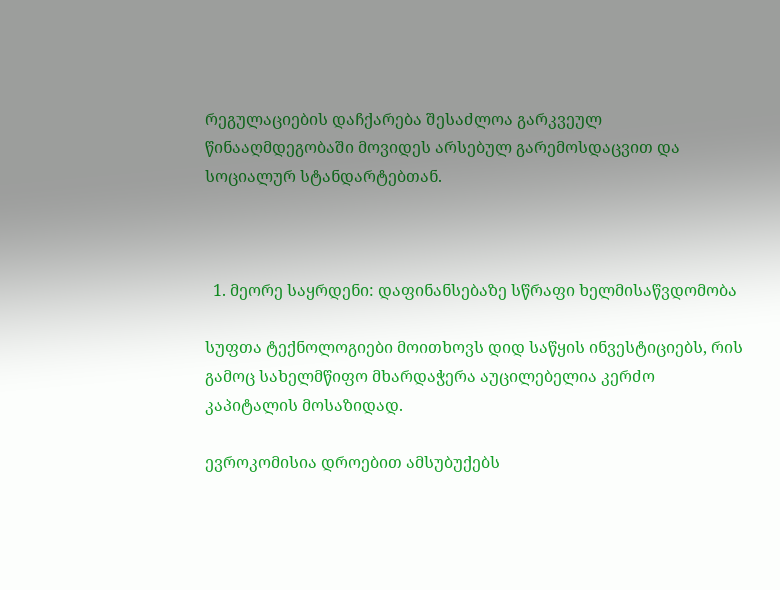რეგულაციების დაჩქარება შესაძლოა გარკვეულ წინააღმდეგობაში მოვიდეს არსებულ გარემოსდაცვით და სოციალურ სტანდარტებთან.



  1. მეორე საყრდენი: დაფინანსებაზე სწრაფი ხელმისაწვდომობა

სუფთა ტექნოლოგიები მოითხოვს დიდ საწყის ინვესტიციებს, რის გამოც სახელმწიფო მხარდაჭერა აუცილებელია კერძო კაპიტალის მოსაზიდად.

ევროკომისია დროებით ამსუბუქებს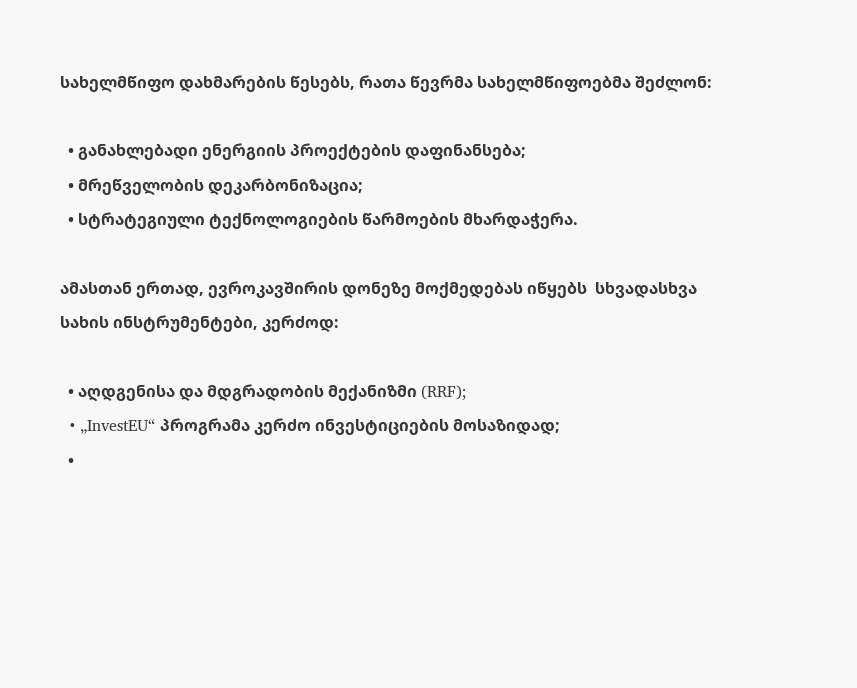სახელმწიფო დახმარების წესებს, რათა წევრმა სახელმწიფოებმა შეძლონ:

  • განახლებადი ენერგიის პროექტების დაფინანსება;
  • მრეწველობის დეკარბონიზაცია;
  • სტრატეგიული ტექნოლოგიების წარმოების მხარდაჭერა.

ამასთან ერთად, ევროკავშირის დონეზე მოქმედებას იწყებს  სხვადასხვა სახის ინსტრუმენტები, კერძოდ:

  • აღდგენისა და მდგრადობის მექანიზმი (RRF);
  • „InvestEU“ პროგრამა კერძო ინვესტიციების მოსაზიდად;
  •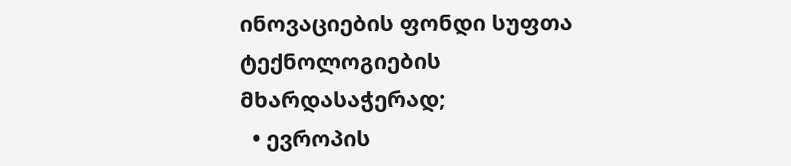ინოვაციების ფონდი სუფთა ტექნოლოგიების მხარდასაჭერად;
  • ევროპის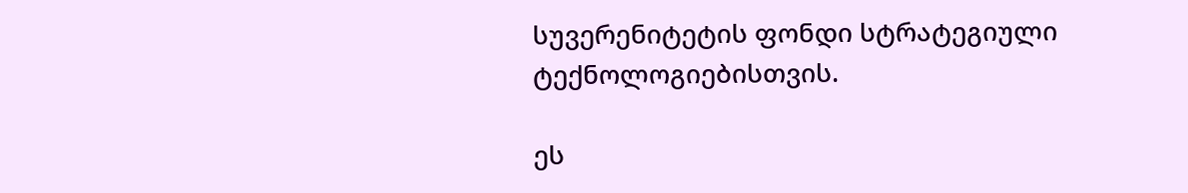სუვერენიტეტის ფონდი სტრატეგიული ტექნოლოგიებისთვის.

ეს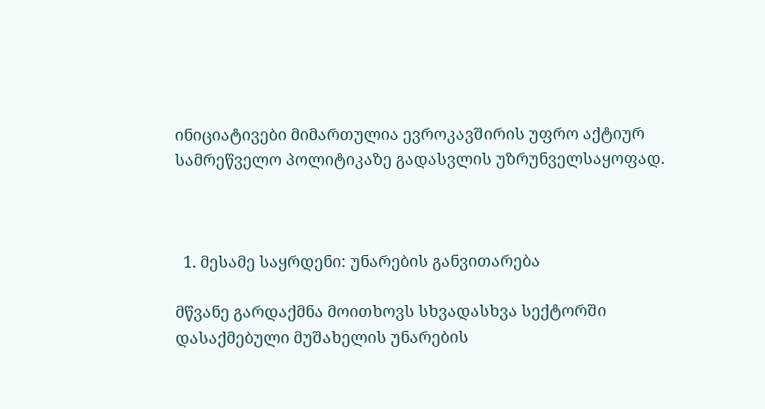ინიციატივები მიმართულია ევროკავშირის უფრო აქტიურ სამრეწველო პოლიტიკაზე გადასვლის უზრუნველსაყოფად.



  1. მესამე საყრდენი: უნარების განვითარება

მწვანე გარდაქმნა მოითხოვს სხვადასხვა სექტორში დასაქმებული მუშახელის უნარების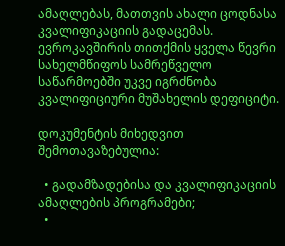ამაღლებას, მათთვის ახალი ცოდნასა კვალიფიკაციის გადაცემას. ევროკავშირის თითქმის ყველა წევრი სახელმწიფოს სამრეწველო საწარმოებში უკვე იგრძნობა კვალიფიციური მუშახელის დეფიციტი.

დოკუმენტის მიხედვით შემოთავაზებულია:

  • გადამზადებისა და კვალიფიკაციის ამაღლების პროგრამები;
  •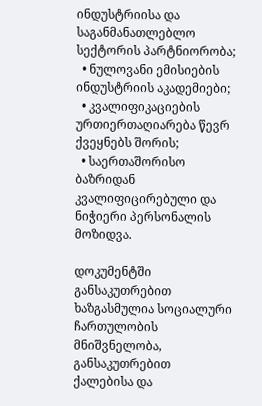ინდუსტრიისა და საგანმანათლებლო სექტორის პარტნიორობა;
  • ნულოვანი ემისიების ინდუსტრიის აკადემიები;
  • კვალიფიკაციების ურთიერთაღიარება წევრ ქვეყნებს შორის;
  • საერთაშორისო ბაზრიდან კვალიფიცირებული და ნიჭიერი პერსონალის მოზიდვა.

დოკუმენტში განსაკუთრებით ხაზგასმულია სოციალური ჩართულობის მნიშვნელობა, განსაკუთრებით ქალებისა და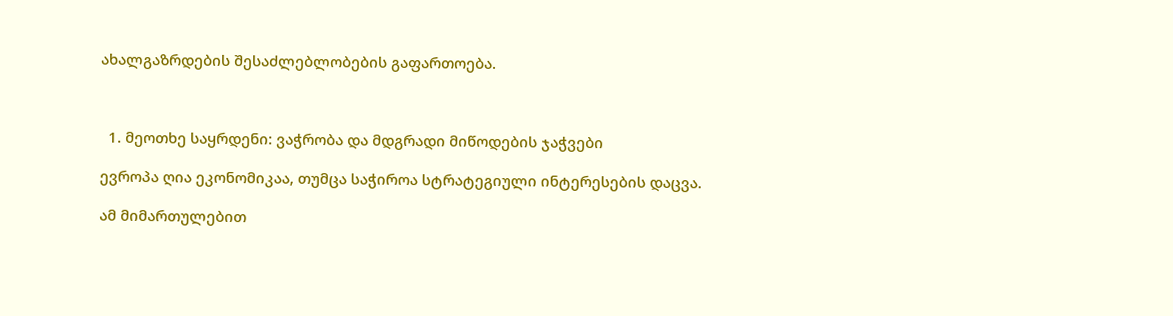ახალგაზრდების შესაძლებლობების გაფართოება.



  1. მეოთხე საყრდენი: ვაჭრობა და მდგრადი მიწოდების ჯაჭვები

ევროპა ღია ეკონომიკაა, თუმცა საჭიროა სტრატეგიული ინტერესების დაცვა.

ამ მიმართულებით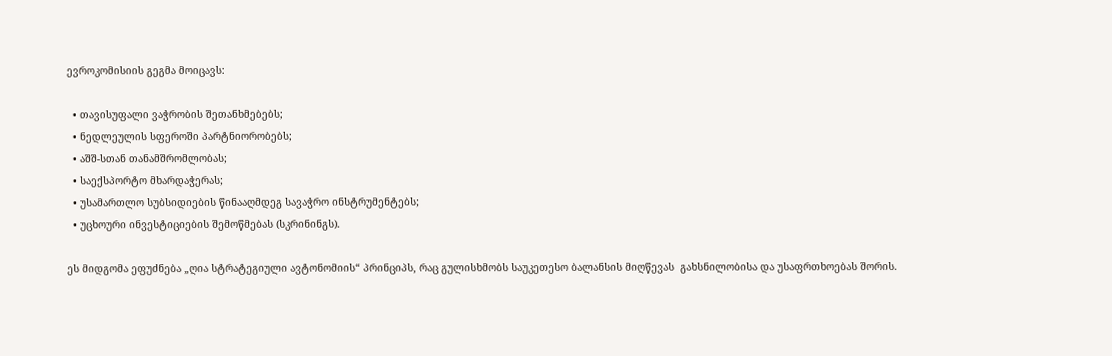ევროკომისიის გეგმა მოიცავს:

  • თავისუფალი ვაჭრობის შეთანხმებებს;
  • ნედლეულის სფეროში პარტნიორობებს;
  • აშშ-სთან თანამშრომლობას;
  • საექსპორტო მხარდაჭერას;
  • უსამართლო სუბსიდიების წინააღმდეგ სავაჭრო ინსტრუმენტებს;
  • უცხოური ინვესტიციების შემოწმებას (სკრინინგს).

ეს მიდგომა ეფუძნება „ღია სტრატეგიული ავტონომიის“ პრინციპს, რაც გულისხმობს საუკეთესო ბალანსის მიღწევას  გახსნილობისა და უსაფრთხოებას შორის.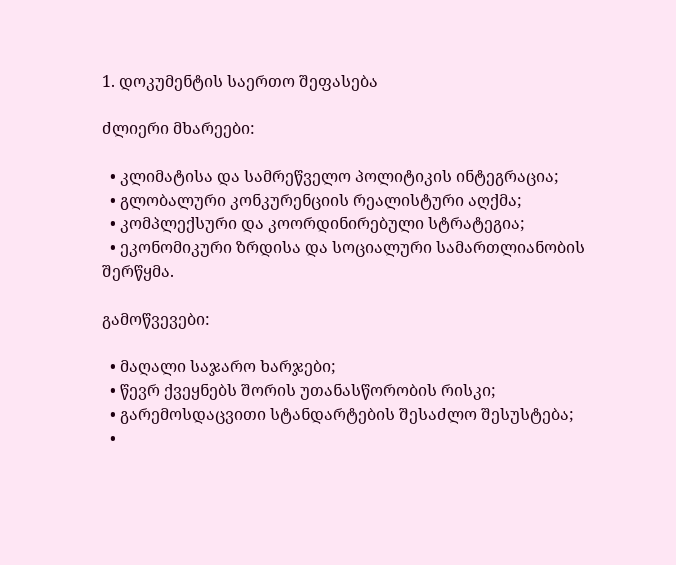1. დოკუმენტის საერთო შეფასება

ძლიერი მხარეები:

  • კლიმატისა და სამრეწველო პოლიტიკის ინტეგრაცია;
  • გლობალური კონკურენციის რეალისტური აღქმა;
  • კომპლექსური და კოორდინირებული სტრატეგია;
  • ეკონომიკური ზრდისა და სოციალური სამართლიანობის შერწყმა.

გამოწვევები:

  • მაღალი საჯარო ხარჯები;
  • წევრ ქვეყნებს შორის უთანასწორობის რისკი;
  • გარემოსდაცვითი სტანდარტების შესაძლო შესუსტება;
  •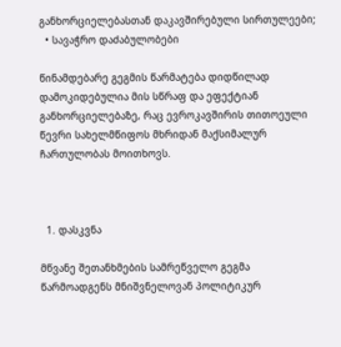განხორციელებასთან დაკავშირებული სირთულეები;
  • სავაჭრო დაძაბულობები

წინამდებარე გეგმის წარმატება დიდწილად დამოკიდებულია მის სწრაფ და ეფექტიან განხორციელებაზე, რაც ევროკავშირის თითოეული წევრი სახელმწიფოს მხრიდან მაქსიმალურ ჩართულობას მოითხოვს.



  1. დასკვნა

მწვანე შეთანხმების სამრეწველო გეგმა წარმოადგენს მნიშვნელოვან პოლიტიკურ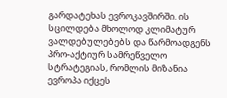გარდატეხას ევროკავშირში. ის სცილდება მხოლოდ კლიმატურ ვალდებულებებს და წარმოადგენს პრო-აქტიურ სამრეწველო სტრატეგიას, რომლის მიზანია ევროპა იქცეს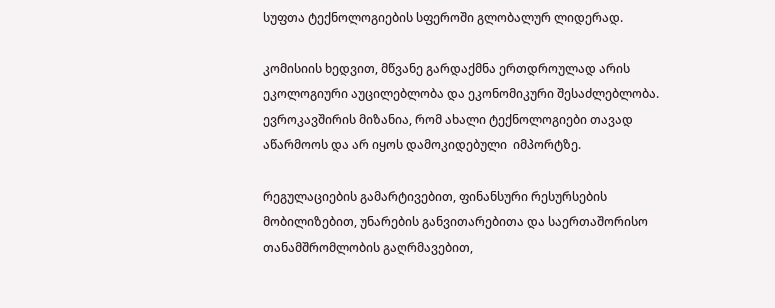სუფთა ტექნოლოგიების სფეროში გლობალურ ლიდერად.

კომისიის ხედვით, მწვანე გარდაქმნა ერთდროულად არის ეკოლოგიური აუცილებლობა და ეკონომიკური შესაძლებლობა. ევროკავშირის მიზანია, რომ ახალი ტექნოლოგიები თავად აწარმოოს და არ იყოს დამოკიდებული  იმპორტზე.

რეგულაციების გამარტივებით, ფინანსური რესურსების მობილიზებით, უნარების განვითარებითა და საერთაშორისო თანამშრომლობის გაღრმავებით,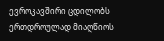ევროკავშირი ცდილობს ერთდროულად მიაღწიოს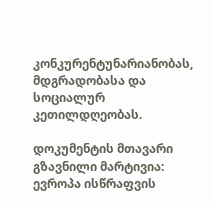კონკურენტუნარიანობას, მდგრადობასა და სოციალურ კეთილდღეობას.

დოკუმენტის მთავარი გზავნილი მარტივია: ევროპა ისწრაფვის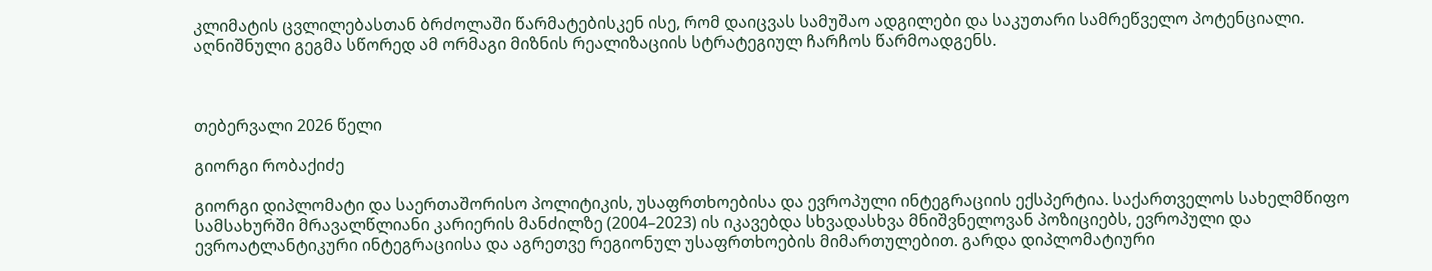კლიმატის ცვლილებასთან ბრძოლაში წარმატებისკენ ისე, რომ დაიცვას სამუშაო ადგილები და საკუთარი სამრეწველო პოტენციალი. აღნიშნული გეგმა სწორედ ამ ორმაგი მიზნის რეალიზაციის სტრატეგიულ ჩარჩოს წარმოადგენს.



თებერვალი 2026 წელი

გიორგი რობაქიძე

გიორგი დიპლომატი და საერთაშორისო პოლიტიკის, უსაფრთხოებისა და ევროპული ინტეგრაციის ექსპერტია. საქართველოს სახელმწიფო სამსახურში მრავალწლიანი კარიერის მანძილზე (2004–2023) ის იკავებდა სხვადასხვა მნიშვნელოვან პოზიციებს, ევროპული და ევროატლანტიკური ინტეგრაციისა და აგრეთვე რეგიონულ უსაფრთხოების მიმართულებით. გარდა დიპლომატიური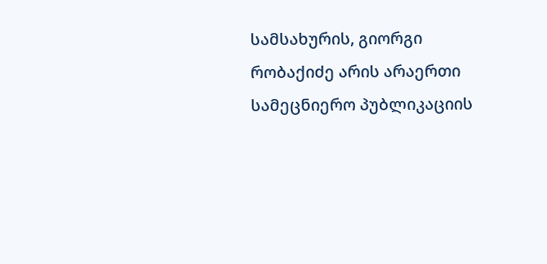სამსახურის, გიორგი რობაქიძე არის არაერთი სამეცნიერო პუბლიკაციის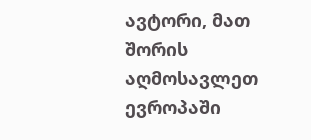ავტორი, მათ შორის აღმოსავლეთ ევროპაში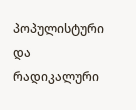პოპულისტური და რადიკალური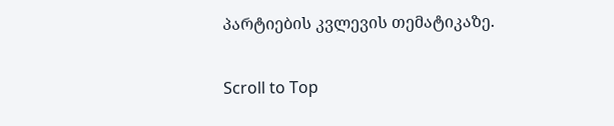პარტიების კვლევის თემატიკაზე.

Scroll to Top